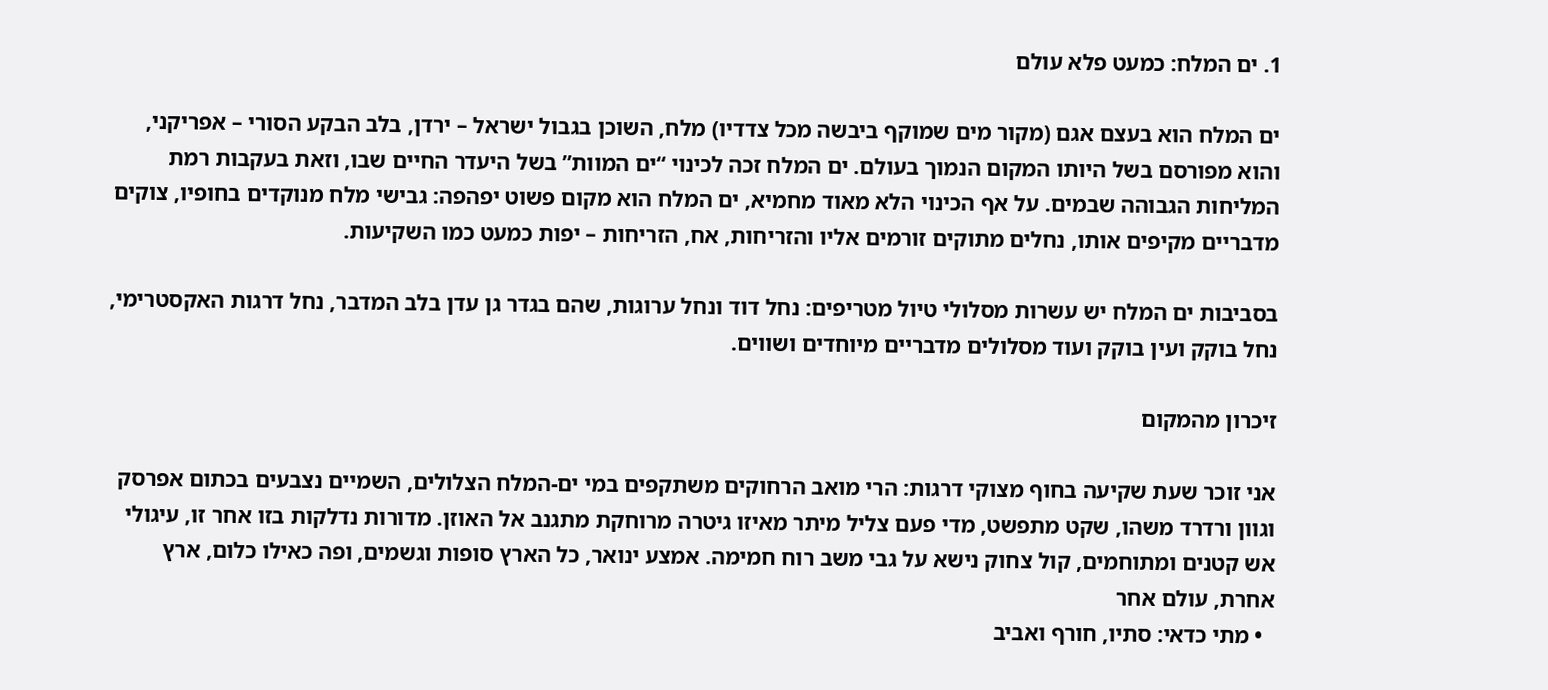1. ים המלח: כמעט פלא עולם

ים המלח הוא בעצם אגם (מקור מים שמוקף ביבשה מכל צדדיו) מלח, השוכן בגבול ישראל – ירדן, בלב הבקע הסורי – אפריקני, והוא מפורסם בשל היותו המקום הנמוך בעולם. ים המלח זכה לכינוי “ים המוות” בשל היעדר החיים שבו, וזאת בעקבות רמת המליחות הגבוהה שבמים. על אף הכינוי הלא מאוד מחמיא, ים המלח הוא מקום פשוט יפהפה: גבישי מלח מנוקדים בחופיו, צוקים מדבריים מקיפים אותו, נחלים מתוקים זורמים אליו והזריחות, אח, הזריחות – יפות כמעט כמו השקיעות.

בסביבות ים המלח יש עשרות מסלולי טיול מטריפים: נחל דוד ונחל ערוגות, שהם בגדר גן עדן בלב המדבר, נחל דרגות האקסטרימי, נחל בוקק ועין בוקק ועוד מסלולים מדבריים מיוחדים ושווים.

זיכרון מהמקום

אני זוכר שעת שקיעה בחוף מצוקי דרגות: הרי מואב הרחוקים משתקפים במי ים-המלח הצלולים, השמיים נצבעים בכתום אפרסק וגוון ורדרד משהו, שקט מתפשט, מדי פעם צליל מיתר מאיזו גיטרה מרוחקת מתגנב אל האוזן. מדורות נדלקות בזו אחר זו, עיגולי אש קטנים ומתוחמים, קול צחוק נישא על גבי משב רוח חמימה. אמצע ינואר, כל הארץ סופות וגשמים, ופה כאילו כלום, ארץ אחרת, עולם אחר
  • מתי כדאי: סתיו, חורף ואביב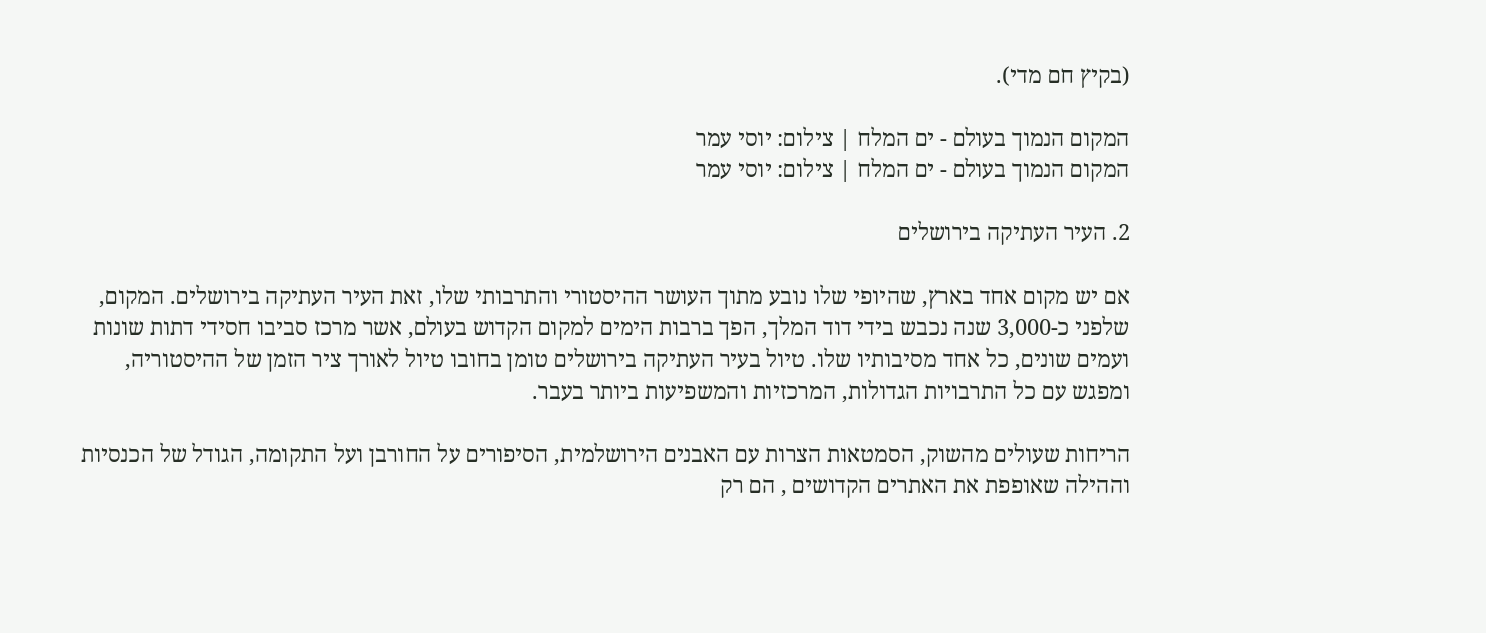(בקיץ חם מדי).

המקום הנמוך בעולם - ים המלח | צילום: יוסי עמר
המקום הנמוך בעולם - ים המלח | צילום: יוסי עמר

2. העיר העתיקה בירושלים

אם יש מקום אחד בארץ, שהיופי שלו נובע מתוך העושר ההיסטורי והתרבותי שלו, זאת העיר העתיקה בירושלים. המקום, שלפני כ-3,000 שנה נכבש בידי דוד המלך, הפך ברבות הימים למקום הקדוש בעולם, אשר מרכז סביבו חסידי דתות שונות ועמים שונים, כל אחד מסיבותיו שלו. טיול בעיר העתיקה בירושלים טומן בחובו טיול לאורך ציר הזמן של ההיסטוריה, ומפגש עם כל התרבויות הגדולות, המרכזיות והמשפיעות ביותר בעבר.

הריחות שעולים מהשוק, הסמטאות הצרות עם האבנים הירושלמית, הסיפורים על החורבן ועל התקומה, הגודל של הכנסיות וההילה שאופפת את האתרים הקדושים , הם רק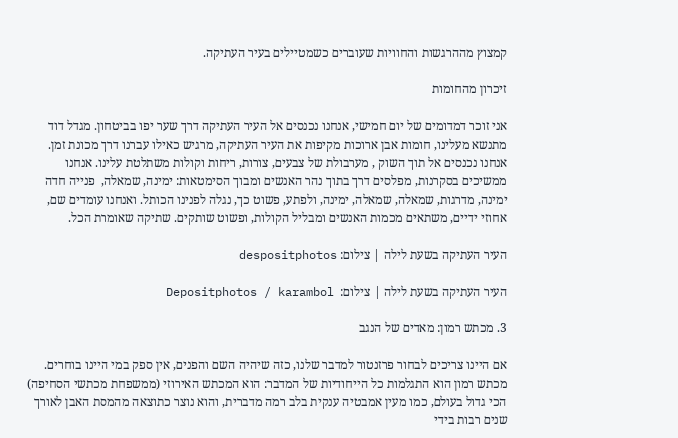קמצוץ מההרגשות והחוויות שעוברים כשמטיילים בעיר העתיקה.

זיכרון מהחומות

אני זוכר דמדומים של יום חמישי, אנחנו נכנסים אל העיר העתיקה דרך שער יפו בביטחון. מגדל דוד מתנשא מעלינו, חומות אבן ארוכות מקיפות את העיר העתיקה, מרגיש כאילו עברנו דרך מכונת זמן. אנחנו נכנסים אל תוך השוק , מערבולת של צבעים, צורות, ריחות וקולות משתלטת עלינו. אנחנו ממשיכים בסקרנות, מפלסים דרך בתוך נהר האנשים ומבוך הסימטאות: ימינה, שמאלה,  פנייה חדה ימינה, מדרגות, שמאלה, שמאלה, ימינה, ולפתע, פשוט כך, נגלה לפנינו הכותל. ואנחנו עומדים שם, אחוזי ידיים, משתאים מכמות האנשים ומבליל הקולות, ופשוט שותקים. שתיקה שאומרת הכל.

העיר העתיקה בשעת לילה | צילום: despositphotos

העיר העתיקה בשעת לילה | צילום:  Depositphotos / karambol

3. מכתש רמון: מאדים של הנגב

אם היינו צריכים לבחור פרזנטור למדבר שלנו, כזה שיהיה השם והפנים, אין ספק במי היינו בוחרים. מכתש רמון הוא התגלמות כל הייחודיות של המדבר: הוא המכתש האירוזי (ממשפחת מכתשי הסחיפה) הכי גדול בעולם, כמו מעין אמבטיה ענקית בלב רמה מדברית, והוא נוצר כתוצאה מהמסת האבן לאורך שנים רבות בידי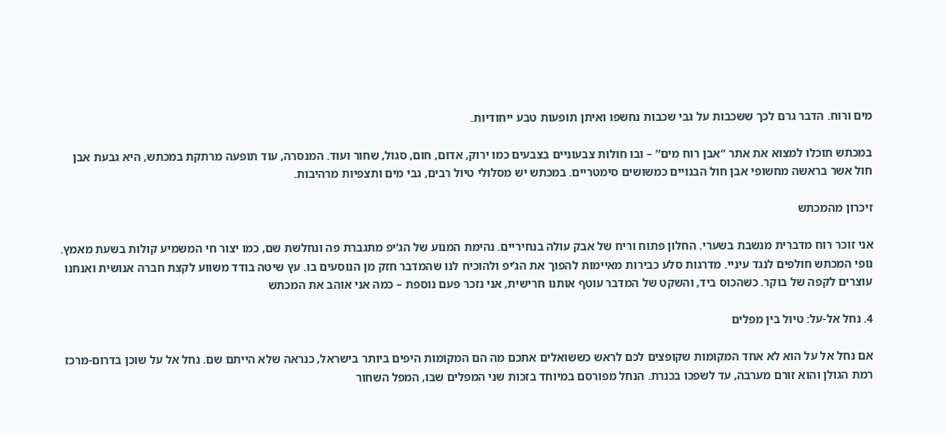מים ורוח. הדבר גרם לכך ששכבות על גבי שכבות נחשפו ואיתן תופעות טבע ייחודיות.

במכתש תוכלו למצוא את אתר “אבן רוח מים” – ובו חולות צבעוניים בצבעים כמו ירוק, אדום, חום, סגול, שחור ועוד. המנסרה, עוד תופעה מרתקת במכתש, היא גבעת אבן חול אשר בראשה מחשופי אבן חול הבנויים כמשושים סימטריים. במכתש יש מסלולי טיול רבים, גבי מים ותצפיות מרהיבות.

זיכרון מהמכתש

אני זוכר רוח מדברית מנשבת בשערי. החלון פתוח וריח של אבק עולה בנחיריים. נהימת המנוע של הג’יפ מתגברת פה ונחלשת שם, כמו יצור חי המשמיע קולות בשעת מאמץ. נופי המכתש חולפים לנגד עיניי. מדרגות סלע כבירות מאיימות להפוך את הג’יפ ולהוכיח לנו שהמדבר חזק מן הנוסעים בו. עץ שיטה בודד משווע לקצת חברה אנושית ואנחנו עוצרים לקפה של בוקר. כשהכוס ביד, והשקט של המדבר עוטף אותנו חרישית, אני נזכר פעם נוספת – כמה אני אוהב את המכתש

4. נחל אל-על: טיול בין מפלים

אם נחל אל על הוא לא אחד המקומות שקופצים לכם לראש כששואלים אתכם מה הם המקומות היפים ביותר בישראל, כנראה שלא הייתם שם. נחל אל על שוכן בדרום-מרכז רמת הגולן והוא זורם מערבה, עד לשפכו בכנרת. הנחל מפורסם במיוחד בזכות שני המפלים שבו, המפל השחור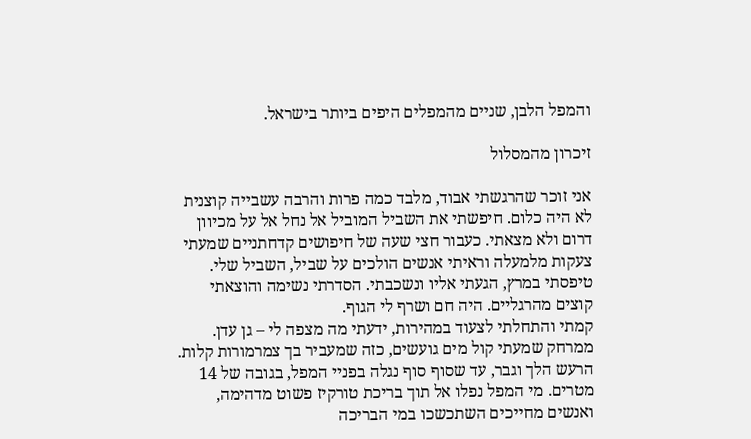והמפל הלבן, שניים מהמפלים היפים ביותר בישראל.

זיכרון מהמסלול

אני זוכר שהרגשתי אבוד, מלבד כמה פרות והרבה עשבייה קוצנית לא היה כלום. חיפשתי את השביל המוביל אל נחל אל על מכיוון דרום ולא מצאתי. כעבור חצי שעה של חיפושים קדחתניים שמעתי צעקות מלמעלה וראיתי אנשים הולכים על שביל, השביל שלי.
טיפסתי במרץ, הגעתי אליו ונשכבתי. הסדרתי נשימה והוצאתי קוצים מהרגליים. היה חם ושרף לי הגוף.
קמתי והתחלתי לצעוד במהירות, ידעתי מה מצפה לי – גן עדן. ממרחק שמעתי קול מים גועשים, כזה שמעביר בך צמרמורות קלות. הרעש הלך וגבר, עד שסוף סוף נגלה בפניי המפל, בגובה של 14 מטרים. מי המפל נפלו אל תוך בריכת טורקיז פשוט מדהימה, ואנשים מחייכים השתכשכו במי הבריכה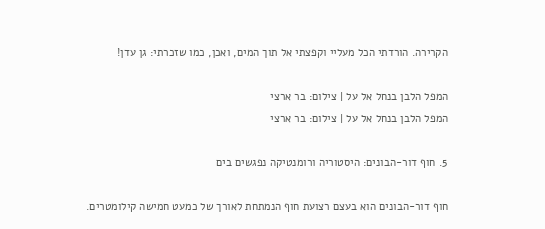הקרירה. הורדתי הכל מעליי וקפצתי אל תוך המים, ואכן, כמו שזכרתי: גן עדן!

המפל הלבן בנחל אל על | צילום: בר ארצי
המפל הלבן בנחל אל על | צילום: בר ארצי

5. חוף דור-הבונים: היסטוריה ורומנטיקה נפגשים בים

חוף דור-הבונים הוא בעצם רצועת חוף הנמתחת לאורך של כמעט חמישה קילומטרים.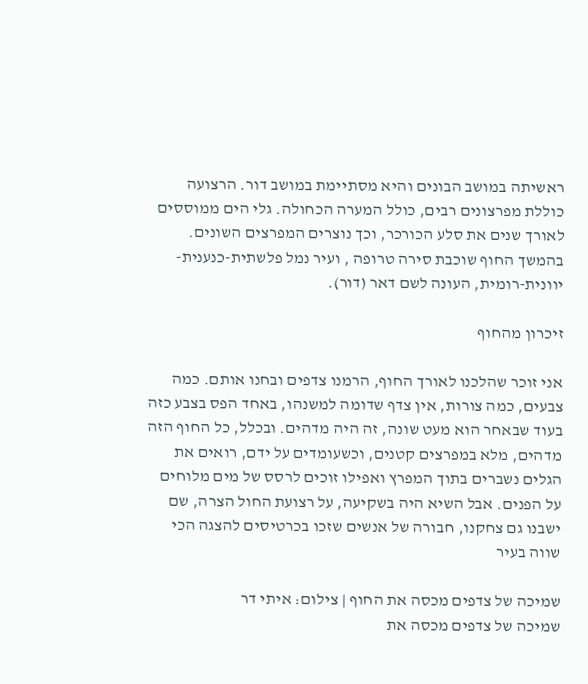ראשיתה במושב הבונים והיא מסתיימת במושב דור. הרצועה כוללת מפרצונים רבים, כולל המערה הכחולה. גלי הים ממוססים לאורך שנים את סלע הכורכר, וכך נוצרים המפרצים השונים. בהמשך החוף שוכבת סירה טרופה , ועיר נמל פלשתית-כנענית-יוונית-רומית, העונה לשם דאר (דור).

זיכרון מהחוף

אני זוכר שהלכנו לאורך החוף, הרמנו צדפים ובחנו אותם. כמה צבעים, כמה צורות, אין צדף שדומה למשנהו, באחד הפס בצבע כזה בעוד שבאחר הוא מעט שונה, זה היה מדהים. ובכלל, כל החוף הזה מדהים, מלא במפרצים קטנים, וכשעומדים על ידם, רואים את הגלים נשברים בתוך המפרץ ואפילו זוכים לרסס של מים מלוחים על הפנים. אבל השיא היה בשקיעה, על רצועת החול הצרה, שם ישבנו גם צחקנו, חבורה של אנשים שזכו בכרטיסים להצגה הכי שווה בעיר

שמיכה של צדפים מכסה את החוף | צילום: איתי דר
שמיכה של צדפים מכסה את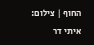החוף | צילום: איתי דר